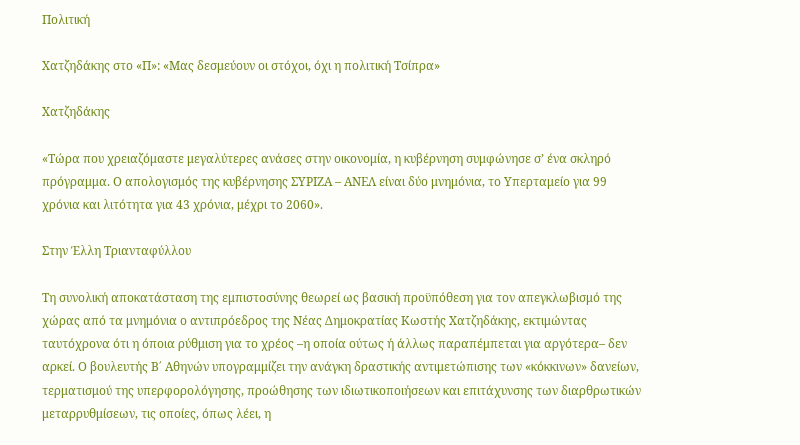Πολιτική

Χατζηδάκης στο «Π»: «Μας δεσμεύουν οι στόχοι, όχι η πολιτική Τσίπρα»

Χατζηδάκης

«Τώρα που χρειαζόμαστε μεγαλύτερες ανάσες στην οικονομία, η κυβέρνηση συμφώνησε σ’ ένα σκληρό πρόγραμμα. Ο απολογισμός της κυβέρνησης ΣΥΡΙΖΑ – ΑΝΕΛ είναι δύο μνημόνια, το Υπερταμείο για 99 χρόνια και λιτότητα για 43 χρόνια, μέχρι το 2060».

Στην Έλλη Τριανταφύλλου

Τη συνολική αποκατάσταση της εμπιστοσύνης θεωρεί ως βασική προϋπόθεση για τον απεγκλωβισμό της χώρας από τα μνημόνια ο αντιπρόεδρος της Νέας Δημοκρατίας Κωστής Χατζηδάκης, εκτιμώντας ταυτόχρονα ότι η όποια ρύθμιση για το χρέος –η οποία ούτως ή άλλως παραπέμπεται για αργότερα– δεν αρκεί. Ο βουλευτής Β΄ Αθηνών υπογραμμίζει την ανάγκη δραστικής αντιμετώπισης των «κόκκινων» δανείων, τερματισμού της υπερφορολόγησης, προώθησης των ιδιωτικοποιήσεων και επιτάχυνσης των διαρθρωτικών μεταρρυθμίσεων, τις οποίες, όπως λέει, η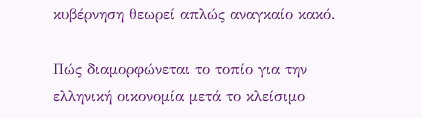κυβέρνηση θεωρεί απλώς αναγκαίο κακό.

Πώς διαμορφώνεται το τοπίο για την ελληνική οικονομία μετά το κλείσιμο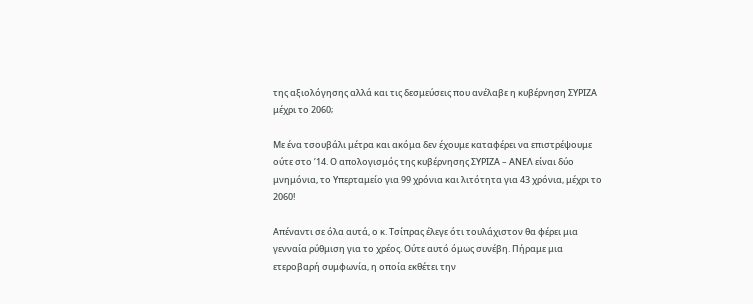της αξιολόγησης αλλά και τις δεσμεύσεις που ανέλαβε η κυβέρνηση ΣΥΡΙΖΑ μέχρι το 2060;

Με ένα τσουβάλι μέτρα και ακόμα δεν έχουμε καταφέρει να επιστρέψουμε ούτε στο ’14. Ο απολογισμός της κυβέρνησης ΣΥΡΙΖΑ – ΑΝΕΛ είναι δύο μνημόνια, το Υπερταμείο για 99 χρόνια και λιτότητα για 43 χρόνια, μέχρι το 2060!

Απέναντι σε όλα αυτά, ο κ. Τσίπρας έλεγε ότι τουλάχιστον θα φέρει μια γενναία ρύθμιση για το χρέος. Ούτε αυτό όμως συνέβη. Πήραμε μια ετεροβαρή συμφωνία, η οποία εκθέτει την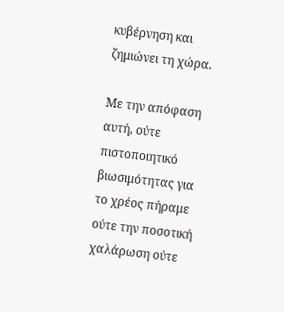κυβέρνηση και ζημιώνει τη χώρα.

Με την απόφαση αυτή, ούτε πιστοποιητικό βιωσιμότητας για το χρέος πήραμε ούτε την ποσοτική χαλάρωση ούτε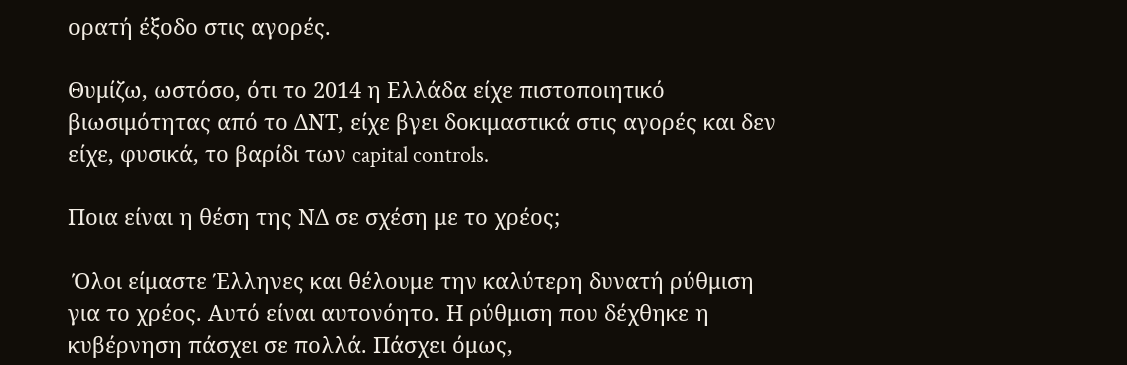ορατή έξοδο στις αγορές.

Θυμίζω, ωστόσο, ότι το 2014 η Ελλάδα είχε πιστοποιητικό βιωσιμότητας από το ΔΝΤ, είχε βγει δοκιμαστικά στις αγορές και δεν είχε, φυσικά, το βαρίδι των capital controls.

Ποια είναι η θέση της ΝΔ σε σχέση με το χρέος;

 Όλοι είμαστε Έλληνες και θέλουμε την καλύτερη δυνατή ρύθμιση για το χρέος. Αυτό είναι αυτονόητο. Η ρύθμιση που δέχθηκε η κυβέρνηση πάσχει σε πολλά. Πάσχει όμως,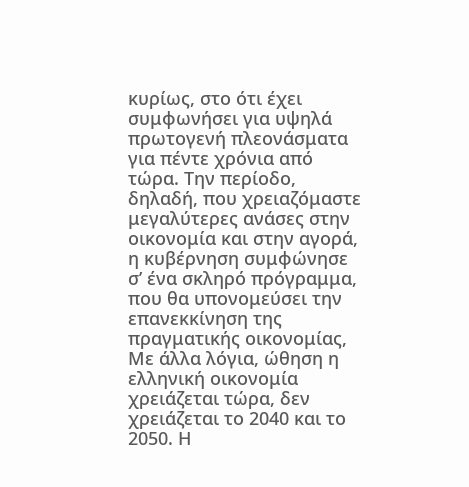κυρίως, στο ότι έχει συμφωνήσει για υψηλά πρωτογενή πλεονάσματα για πέντε χρόνια από τώρα. Την περίοδο, δηλαδή, που χρειαζόμαστε μεγαλύτερες ανάσες στην οικονομία και στην αγορά, η κυβέρνηση συμφώνησε σ’ ένα σκληρό πρόγραμμα, που θα υπονομεύσει την επανεκκίνηση της πραγματικής οικονομίας, Με άλλα λόγια, ώθηση η ελληνική οικονομία χρειάζεται τώρα, δεν χρειάζεται το 2040 και το 2050. Η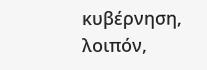κυβέρνηση, λοιπόν,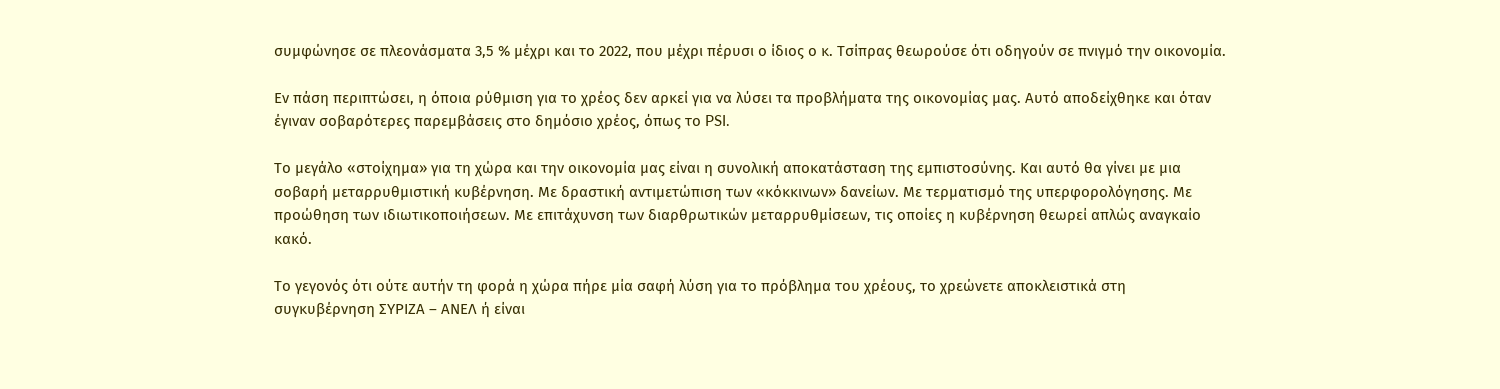συμφώνησε σε πλεονάσματα 3,5 % μέχρι και το 2022, που μέχρι πέρυσι ο ίδιος ο κ. Τσίπρας θεωρούσε ότι οδηγούν σε πνιγμό την οικονομία.

Εν πάση περιπτώσει, η όποια ρύθμιση για το χρέος δεν αρκεί για να λύσει τα προβλήματα της οικονομίας μας. Αυτό αποδείχθηκε και όταν έγιναν σοβαρότερες παρεμβάσεις στο δημόσιο χρέος, όπως το PSI.

Το μεγάλο «στοίχημα» για τη χώρα και την οικονομία μας είναι η συνολική αποκατάσταση της εμπιστοσύνης. Και αυτό θα γίνει με μια σοβαρή μεταρρυθμιστική κυβέρνηση. Με δραστική αντιμετώπιση των «κόκκινων» δανείων. Με τερματισμό της υπερφορολόγησης. Με προώθηση των ιδιωτικοποιήσεων. Με επιτάχυνση των διαρθρωτικών μεταρρυθμίσεων, τις οποίες η κυβέρνηση θεωρεί απλώς αναγκαίο κακό.

Τo γεγονός ότι ούτε αυτήν τη φορά η χώρα πήρε μία σαφή λύση για το πρόβλημα του χρέους, το χρεώνετε αποκλειστικά στη συγκυβέρνηση ΣΥΡΙΖΑ – ΑΝΕΛ ή είναι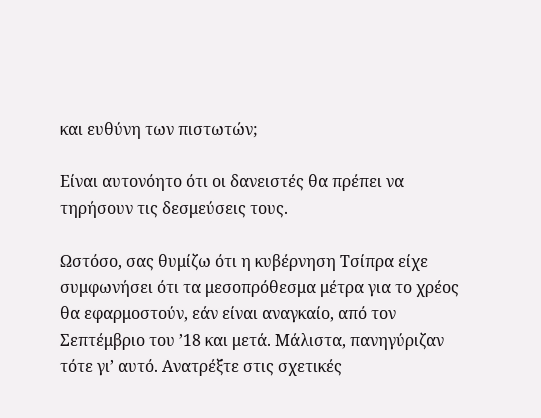και ευθύνη των πιστωτών;

Είναι αυτονόητο ότι οι δανειστές θα πρέπει να τηρήσουν τις δεσμεύσεις τους.

Ωστόσο, σας θυμίζω ότι η κυβέρνηση Τσίπρα είχε συμφωνήσει ότι τα μεσοπρόθεσμα μέτρα για το χρέος θα εφαρμοστούν, εάν είναι αναγκαίο, από τον Σεπτέμβριο του ’18 και μετά. Μάλιστα, πανηγύριζαν τότε γι’ αυτό. Ανατρέξτε στις σχετικές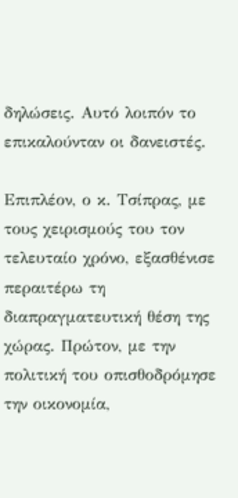δηλώσεις. Αυτό λοιπόν το επικαλούνταν οι δανειστές.

Επιπλέον, ο κ. Τσίπρας, με τους χειρισμούς του τον τελευταίο χρόνο, εξασθένισε περαιτέρω τη διαπραγματευτική θέση της χώρας. Πρώτον, με την πολιτική του οπισθοδρόμησε την οικονομία,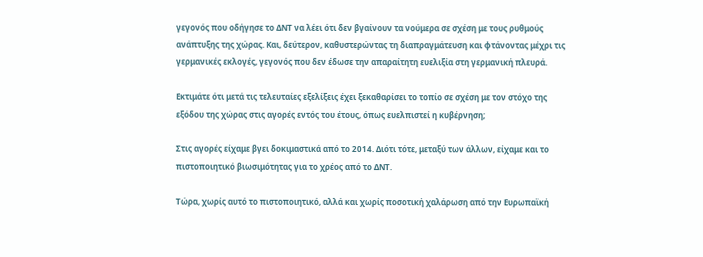γεγονός που οδήγησε το ΔΝΤ να λέει ότι δεν βγαίνουν τα νούμερα σε σχέση με τους ρυθμούς ανάπτυξης της χώρας. Και, δεύτερον, καθυστερώντας τη διαπραγμάτευση και φτάνοντας μέχρι τις γερμανικές εκλογές, γεγονός που δεν έδωσε την απαραίτητη ευελιξία στη γερμανική πλευρά.

Εκτιμάτε ότι μετά τις τελευταίες εξελίξεις έχει ξεκαθαρίσει το τοπίο σε σχέση με τον στόχο της εξόδου της χώρας στις αγορές εντός του έτους, όπως ευελπιστεί η κυβέρνηση;

Στις αγορές είχαμε βγει δοκιμαστικά από το 2014. Διότι τότε, μεταξύ των άλλων, είχαμε και το πιστοποιητικό βιωσιμότητας για το χρέος από το ΔΝΤ.

Τώρα, χωρίς αυτό το πιστοποιητικό, αλλά και χωρίς ποσοτική χαλάρωση από την Ευρωπαϊκή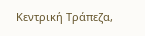Κεντρική Τράπεζα,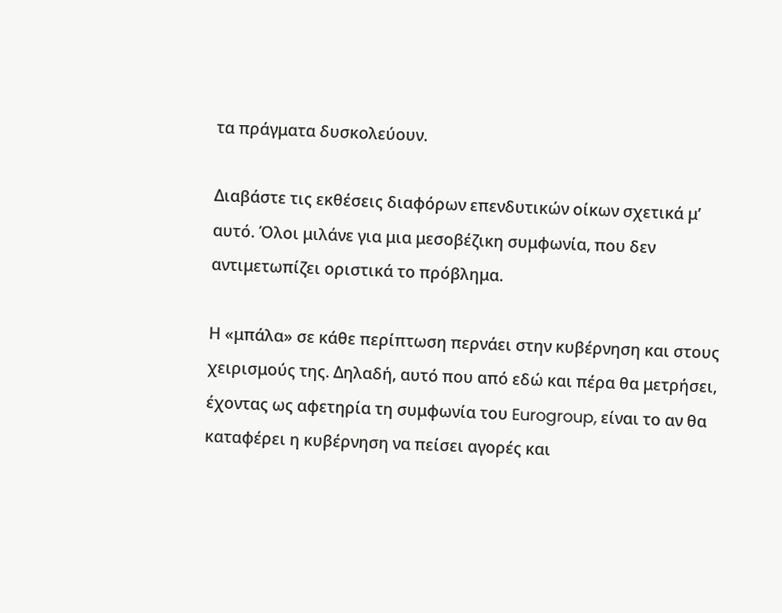τα πράγματα δυσκολεύουν.

Διαβάστε τις εκθέσεις διαφόρων επενδυτικών οίκων σχετικά μ’ αυτό. Όλοι μιλάνε για μια μεσοβέζικη συμφωνία, που δεν αντιμετωπίζει οριστικά το πρόβλημα.

Η «μπάλα» σε κάθε περίπτωση περνάει στην κυβέρνηση και στους χειρισμούς της. Δηλαδή, αυτό που από εδώ και πέρα θα μετρήσει, έχοντας ως αφετηρία τη συμφωνία του Eurogroup, είναι το αν θα καταφέρει η κυβέρνηση να πείσει αγορές και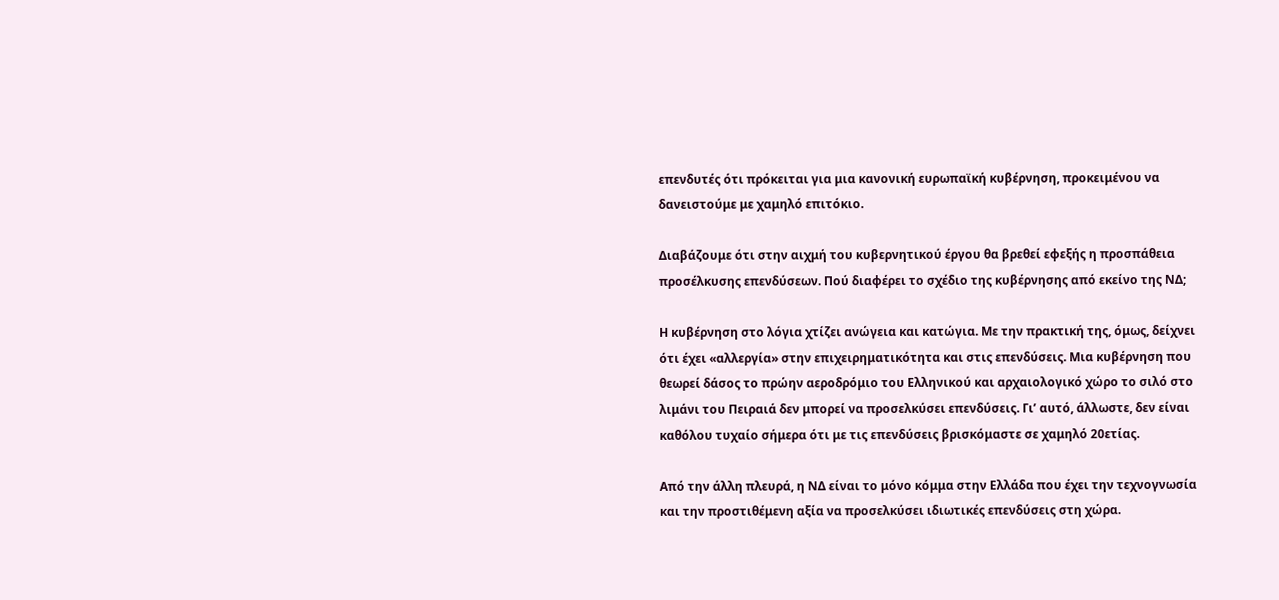επενδυτές ότι πρόκειται για μια κανονική ευρωπαϊκή κυβέρνηση, προκειμένου να δανειστούμε με χαμηλό επιτόκιο.

Διαβάζουμε ότι στην αιχμή του κυβερνητικού έργου θα βρεθεί εφεξής η προσπάθεια προσέλκυσης επενδύσεων. Πού διαφέρει το σχέδιο της κυβέρνησης από εκείνο της ΝΔ;

Η κυβέρνηση στο λόγια χτίζει ανώγεια και κατώγια. Με την πρακτική της, όμως, δείχνει ότι έχει «αλλεργία» στην επιχειρηματικότητα και στις επενδύσεις. Μια κυβέρνηση που θεωρεί δάσος το πρώην αεροδρόμιο του Ελληνικού και αρχαιολογικό χώρο το σιλό στο λιμάνι του Πειραιά δεν μπορεί να προσελκύσει επενδύσεις. Γι’ αυτό, άλλωστε, δεν είναι καθόλου τυχαίο σήμερα ότι με τις επενδύσεις βρισκόμαστε σε χαμηλό 20ετίας.

Από την άλλη πλευρά, η ΝΔ είναι το μόνο κόμμα στην Ελλάδα που έχει την τεχνογνωσία και την προστιθέμενη αξία να προσελκύσει ιδιωτικές επενδύσεις στη χώρα.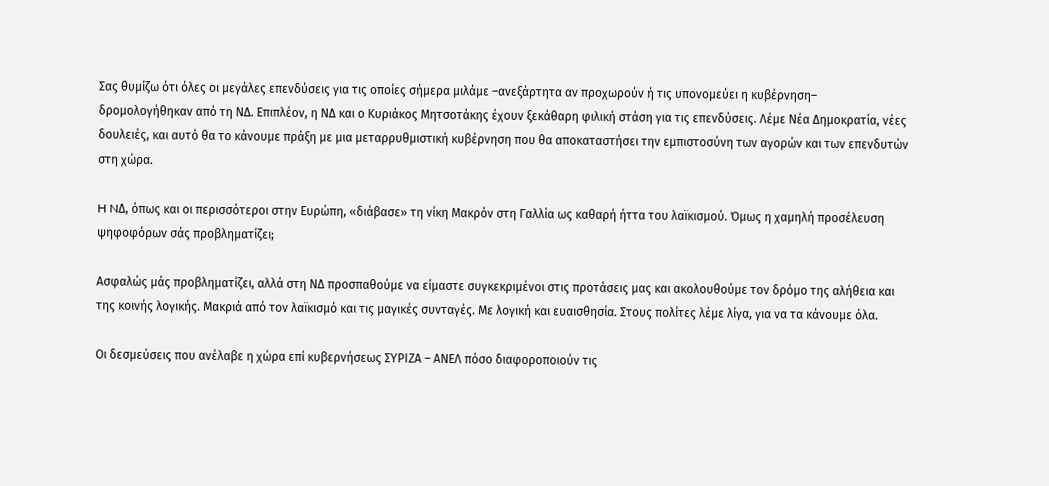Σας θυμίζω ότι όλες οι μεγάλες επενδύσεις για τις οποίες σήμερα μιλάμε –ανεξάρτητα αν προχωρούν ή τις υπονομεύει η κυβέρνηση– δρομολογήθηκαν από τη ΝΔ. Επιπλέον, η ΝΔ και ο Κυριάκος Μητσοτάκης έχουν ξεκάθαρη φιλική στάση για τις επενδύσεις. Λέμε Νέα Δημοκρατία, νέες δουλειές, και αυτό θα το κάνουμε πράξη με μια μεταρρυθμιστική κυβέρνηση που θα αποκαταστήσει την εμπιστοσύνη των αγορών και των επενδυτών στη χώρα.

H NΔ, όπως και οι περισσότεροι στην Ευρώπη, «διάβασε» τη νίκη Μακρόν στη Γαλλία ως καθαρή ήττα του λαϊκισμού. Όμως η χαμηλή προσέλευση ψηφοφόρων σάς προβληματίζει;

Ασφαλώς μάς προβληματίζει, αλλά στη ΝΔ προσπαθούμε να είμαστε συγκεκριμένοι στις προτάσεις μας και ακολουθούμε τον δρόμο της αλήθεια και της κοινής λογικής. Μακριά από τον λαϊκισμό και τις μαγικές συνταγές. Με λογική και ευαισθησία. Στους πολίτες λέμε λίγα, για να τα κάνουμε όλα.

Οι δεσμεύσεις που ανέλαβε η χώρα επί κυβερνήσεως ΣΥΡΙΖΑ – ΑΝΕΛ πόσο διαφοροποιούν τις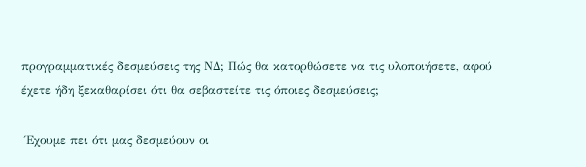προγραμματικές δεσμεύσεις της ΝΔ; Πώς θα κατορθώσετε να τις υλοποιήσετε, αφού έχετε ήδη ξεκαθαρίσει ότι θα σεβαστείτε τις όποιες δεσμεύσεις;

 Έχουμε πει ότι μας δεσμεύουν οι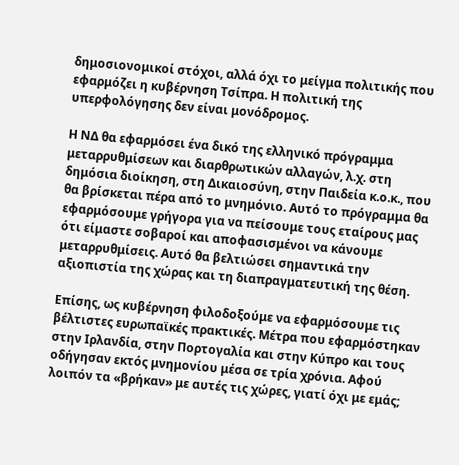δημοσιονομικοί στόχοι, αλλά όχι το μείγμα πολιτικής που εφαρμόζει η κυβέρνηση Τσίπρα. Η πολιτική της υπερφολόγησης δεν είναι μονόδρομος.

Η ΝΔ θα εφαρμόσει ένα δικό της ελληνικό πρόγραμμα μεταρρυθμίσεων και διαρθρωτικών αλλαγών, λ.χ. στη δημόσια διοίκηση, στη Δικαιοσύνη, στην Παιδεία κ.ο.κ., που θα βρίσκεται πέρα από το μνημόνιο. Αυτό το πρόγραμμα θα εφαρμόσουμε γρήγορα για να πείσουμε τους εταίρους μας ότι είμαστε σοβαροί και αποφασισμένοι να κάνουμε μεταρρυθμίσεις. Αυτό θα βελτιώσει σημαντικά την αξιοπιστία της χώρας και τη διαπραγματευτική της θέση.

Επίσης, ως κυβέρνηση φιλοδοξούμε να εφαρμόσουμε τις βέλτιστες ευρωπαϊκές πρακτικές. Μέτρα που εφαρμόστηκαν στην Ιρλανδία, στην Πορτογαλία και στην Κύπρο και τους οδήγησαν εκτός μνημονίου μέσα σε τρία χρόνια. Αφού λοιπόν τα «βρήκαν» με αυτές τις χώρες, γιατί όχι με εμάς;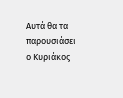Αυτά θα τα παρουσιάσει ο Κυριάκος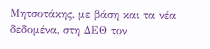Μητσοτάκης, με βάση και τα νέα δεδομένα, στη ΔΕΘ τον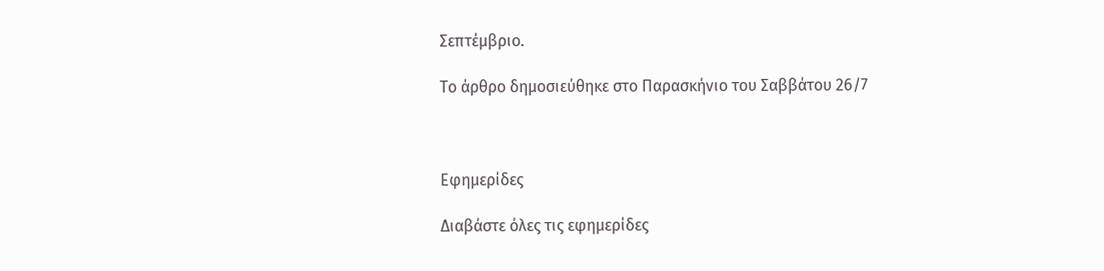Σεπτέμβριο.

Το άρθρο δημοσιεύθηκε στο Παρασκήνιο του Σαββάτου 26/7



Εφημερίδες

Διαβάστε όλες τις εφημερίδες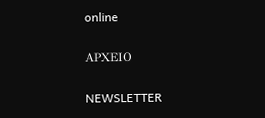online

ΑΡΧΕΙΟ

NEWSLETTER